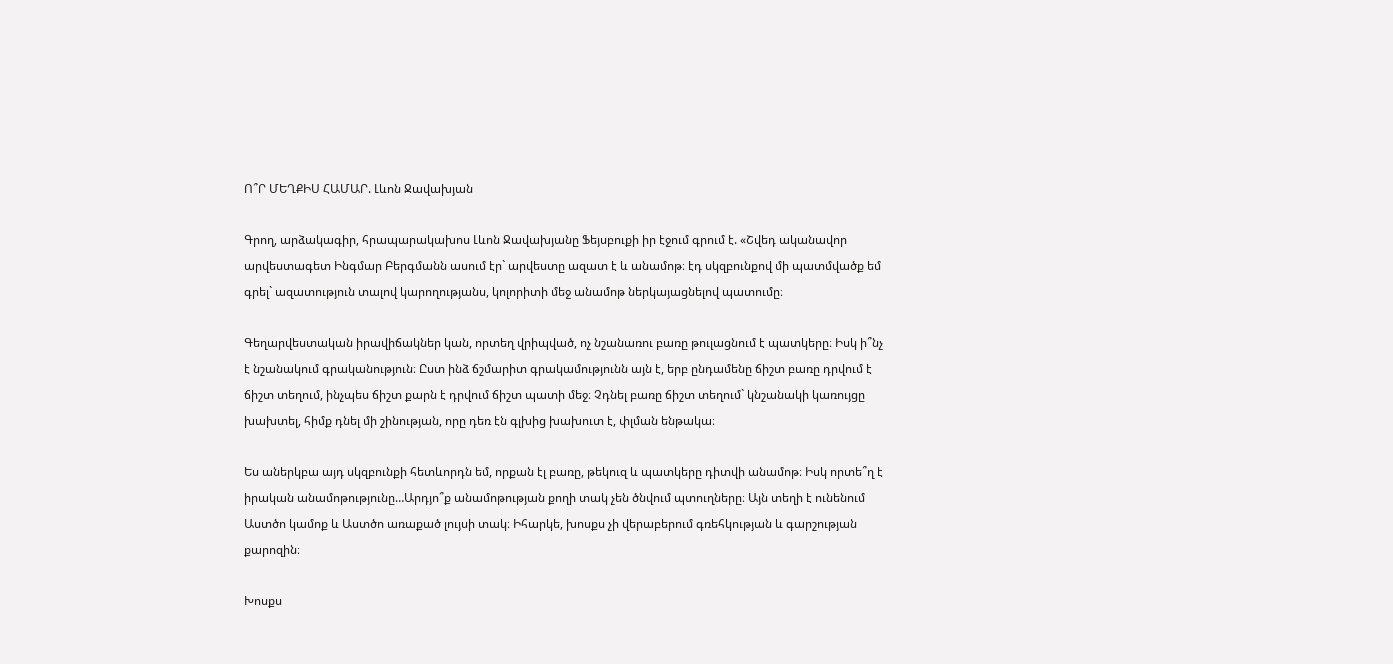Ո՞Ր ՄԵՂՔԻՍ ՀԱՄԱՐ. Լևոն Ջավախյան

Գրող, արձակագիր, հրապարակախոս Լևոն Ջավախյանը Ֆեյսբուքի իր էջում գրում է. «Շվեդ ականավոր արվեստագետ Ինգմար Բերգմանն ասում էր` արվեստը ազատ է և անամոթ։ էդ սկզբունքով մի պատմվածք եմ գրել` ազատություն տալով կարողությանս, կոլորիտի մեջ անամոթ ներկայացնելով պատումը։

Գեղարվեստական իրավիճակներ կան, որտեղ վրիպված, ոչ նշանառու բառը թուլացնում է պատկերը։ Իսկ ի՞նչ է նշանակում գրականություն։ Ըստ ինձ ճշմարիտ գրակամությունն այն է, երբ ընդամենը ճիշտ բառը դրվում է ճիշտ տեղում, ինչպես ճիշտ քարն է դրվում ճիշտ պատի մեջ։ Չդնել բառը ճիշտ տեղում` կնշանակի կառույցը խախտել, հիմք դնել մի շինության, որը դեռ էն գլխից խախուտ է, փլման ենթակա։

Ես աներկբա այդ սկզբունքի հետևորդն եմ, որքան էլ բառը, թեկուզ և պատկերը դիտվի անամոթ։ Իսկ որտե՞ղ է իրական անամոթությունը…Արդյո՞ք անամոթության քողի տակ չեն ծնվում պտուղները։ Այն տեղի է ունենում Աստծո կամոք և Աստծո առաքած լույսի տակ։ Իհարկե, խոսքս չի վերաբերում գռեհկության և գարշության քարոզին։

Խոսքս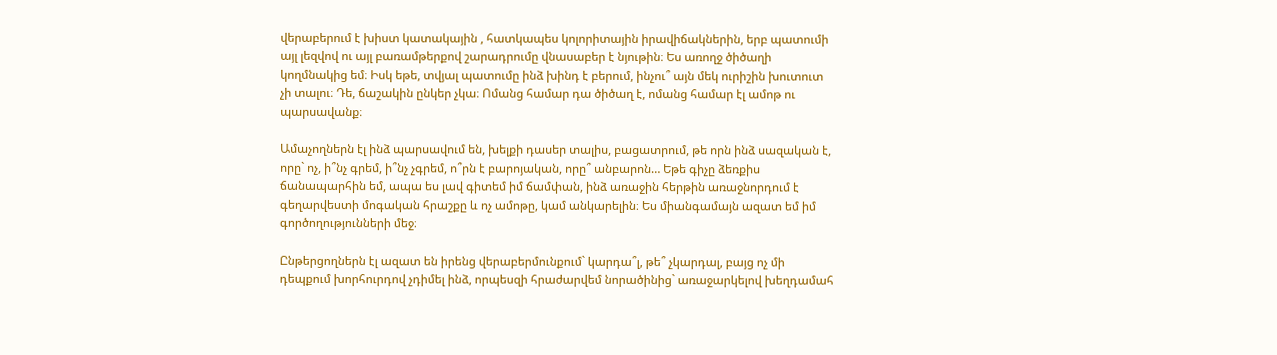վերաբերում է խիստ կատակային , հատկապես կոլորիտային իրավիճակներին, երբ պատումի այլ լեզվով ու այլ բառամթերքով շարադրումը վնասաբեր է նյութին։ Ես առողջ ծիծաղի կողմնակից եմ։ Իսկ եթե, տվյալ պատումը ինձ խինդ է բերում, ինչու՞ այն մեկ ուրիշին խուտուտ չի տալու։ Դե, ճաշակին ընկեր չկա։ Ոմանց համար դա ծիծաղ է, ոմանց համար էլ ամոթ ու պարսավանք։

Ամաչողներն էլ ինձ պարսավում են, խելքի դասեր տալիս, բացատրում, թե որն ինձ սազական է, որը` ոչ, ի՞նչ գրեմ, ի՞նչ չգրեմ, ո՞րն է բարոյական, որը՞ անբարոն… Եթե գիչը ձեռքիս ճանապարհին եմ, ապա ես լավ գիտեմ իմ ճամփան, ինձ առաջին հերթին առաջնորդում է գեղարվեստի մոգական հրաշքը և ոչ ամոթը, կամ անկարելին։ Ես միանգամայն ազատ եմ իմ գործողությունների մեջ։

Ընթերցողներն էլ ազատ են իրենց վերաբերմունքում` կարդա՞լ, թե՞ չկարդալ, բայց ոչ մի դեպքում խորհուրդով չդիմել ինձ, որպեսզի հրաժարվեմ նորածինից` առաջարկելով խեղդամահ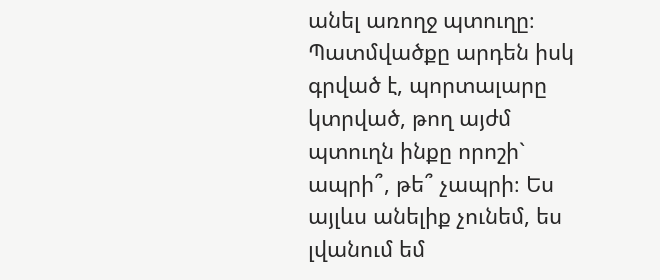անել առողջ պտուղը։
Պատմվածքը արդեն իսկ գրված է, պորտալարը կտրված, թող այժմ պտուղն ինքը որոշի` ապրի՞, թե՞ չապրի։ Ես այլևս անելիք չունեմ, ես լվանում եմ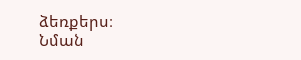ձեռքերս։
Նման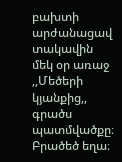բախտի արժանացավ տակավին մեկ օր առաջ ,,Մեծերի կյանքից,, գրածս պատմվածքը։ Բրածեծ եղա։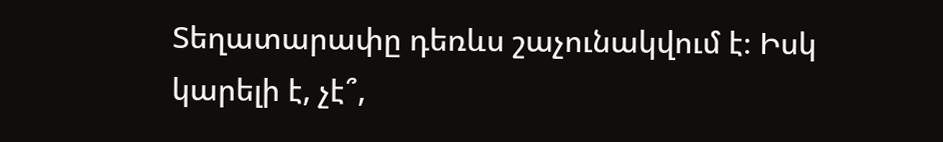Տեղատարափը դեռևս շաչունակվում է։ Իսկ կարելի է, չէ՞,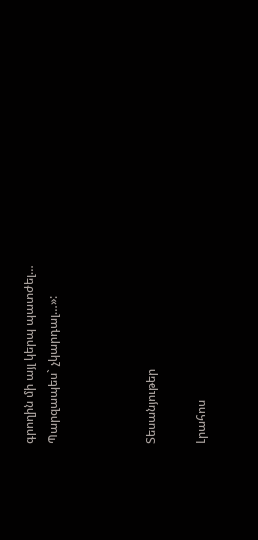գրողին մի այլ կերպ պատժել…
Պարզապես` չկարդալ…»:



Տեսանյութեր

Լրահոս